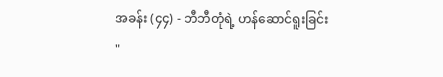အခန်း (၄၄) - ဘီဘီတုံရဲ့ ဟန်ဆောင်ရူးခြင်း
"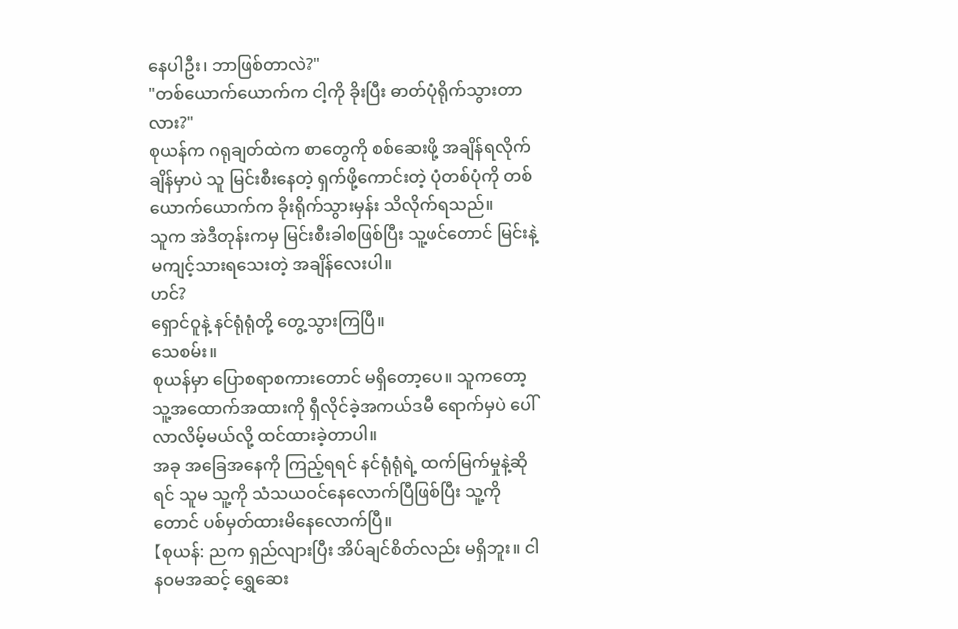နေပါဦး၊ ဘာဖြစ်တာလဲ?"
"တစ်ယောက်ယောက်က ငါ့ကို ခိုးပြီး ဓာတ်ပုံရိုက်သွားတာလား?"
စုယန်က ဂရုချတ်ထဲက စာတွေကို စစ်ဆေးဖို့ အချိန်ရလိုက်ချိန်မှာပဲ သူ မြင်းစီးနေတဲ့ ရှက်ဖို့ကောင်းတဲ့ ပုံတစ်ပုံကို တစ်ယောက်ယောက်က ခိုးရိုက်သွားမှန်း သိလိုက်ရသည်။
သူက အဲဒီတုန်းကမှ မြင်းစီးခါစဖြစ်ပြီး သူ့ဖင်တောင် မြင်းနဲ့ မကျင့်သားရသေးတဲ့ အချိန်လေးပါ။
ဟင်?
ရှောင်ဝူနဲ့ နင်ရုံရုံတို့ တွေ့သွားကြပြီ။
သေစမ်း။
စုယန်မှာ ပြောစရာစကားတောင် မရှိတော့ပေ။ သူကတော့ သူ့အထောက်အထားကို ရှီလိုင်ခဲ့အကယ်ဒမီ ရောက်မှပဲ ပေါ်လာလိမ့်မယ်လို့ ထင်ထားခဲ့တာပါ။
အခု အခြေအနေကို ကြည့်ရရင် နင်ရုံရုံရဲ့ ထက်မြက်မှုနဲ့ဆိုရင် သူမ သူ့ကို သံသယဝင်နေလောက်ပြီဖြစ်ပြီး သူ့ကိုတောင် ပစ်မှတ်ထားမိနေလောက်ပြီ။
【စုယန်: ညက ရှည်လျားပြီး အိပ်ချင်စိတ်လည်း မရှိဘူး။ ငါ နဝမအဆင့် ရွှေဆေး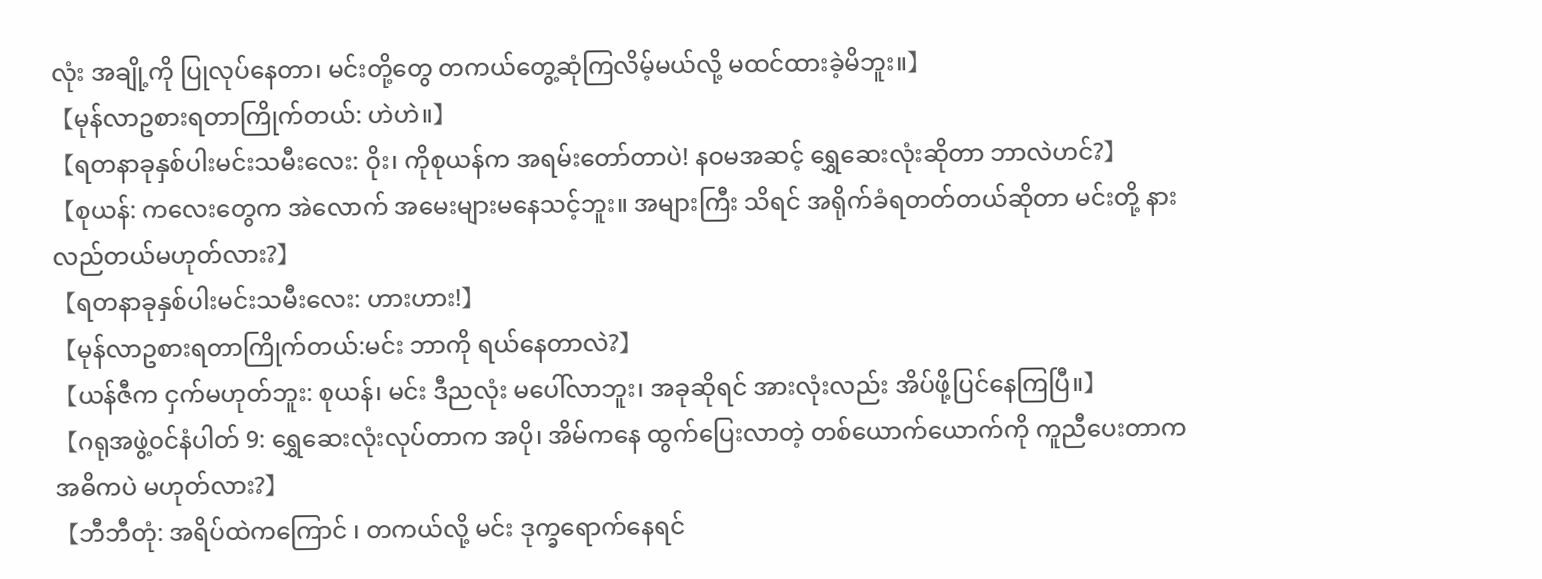လုံး အချို့ကို ပြုလုပ်နေတာ၊ မင်းတို့တွေ တကယ်တွေ့ဆုံကြလိမ့်မယ်လို့ မထင်ထားခဲ့မိဘူး။】
【မုန်လာဥစားရတာကြိုက်တယ်: ဟဲဟဲ။】
【ရတနာခုနှစ်ပါးမင်းသမီးလေး: ဝိုး၊ ကိုစုယန်က အရမ်းတော်တာပဲ! နဝမအဆင့် ရွှေဆေးလုံးဆိုတာ ဘာလဲဟင်?】
【စုယန်: ကလေးတွေက အဲလောက် အမေးများမနေသင့်ဘူး။ အများကြီး သိရင် အရိုက်ခံရတတ်တယ်ဆိုတာ မင်းတို့ နားလည်တယ်မဟုတ်လား?】
【ရတနာခုနှစ်ပါးမင်းသမီးလေး: ဟားဟား!】
【မုန်လာဥစားရတာကြိုက်တယ်:မင်း ဘာကို ရယ်နေတာလဲ?】
【ယန်ဇီက ငှက်မဟုတ်ဘူး: စုယန်၊ မင်း ဒီညလုံး မပေါ်လာဘူး၊ အခုဆိုရင် အားလုံးလည်း အိပ်ဖို့ပြင်နေကြပြီ။】
【ဂရုအဖွဲ့၀င်နံပါတ် 9: ရွှေဆေးလုံးလုပ်တာက အပို၊ အိမ်ကနေ ထွက်ပြေးလာတဲ့ တစ်ယောက်ယောက်ကို ကူညီပေးတာက အဓိကပဲ မဟုတ်လား?】
【ဘီဘီတုံ: အရိပ်ထဲကကြောင် ၊ တကယ်လို့ မင်း ဒုက္ခရောက်နေရင်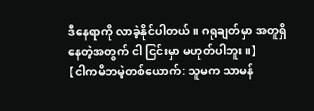ဒီနေရာကို လာခဲ့နိုင်ပါတယ်။ ဂရုချတ်မှာ အတူရှိနေတဲ့အတွက် ငါ ငြင်းမှာ မဟုတ်ပါဘူး။】
【ငါကမိဘမဲ့တစ်ယောက်: သူမက သာမန်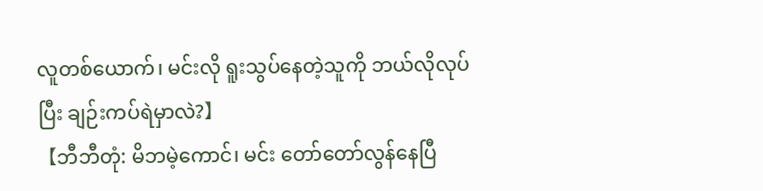လူတစ်ယောက်၊ မင်းလို ရူးသွပ်နေတဲ့သူကို ဘယ်လိုလုပ်ပြီး ချဉ်းကပ်ရဲမှာလဲ?】
【ဘီဘီတုံ: မိဘမဲ့ကောင်၊ မင်း တော်တော်လွန်နေပြီ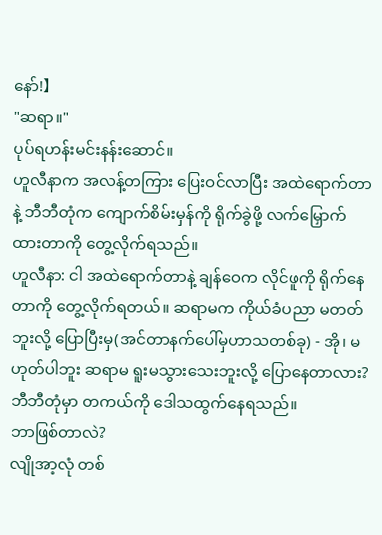နော်!】
"ဆရာ။"
ပုပ်ရဟန်းမင်းနန်းဆောင်။
ဟူလီနာက အလန့်တကြား ပြေးဝင်လာပြီး အထဲရောက်တာနဲ့ ဘီဘီတုံက ကျောက်စိမ်းမှန်ကို ရိုက်ခွဲဖို့ လက်မြှောက်ထားတာကို တွေ့လိုက်ရသည်။
ဟူလီနာ: ငါ အထဲရောက်တာနဲ့ ချန်ဝေက လိုင်ဖူကို ရိုက်နေတာကို တွေ့လိုက်ရတယ်။ ဆရာမက ကိုယ်ခံပညာ မတတ်ဘူးလို့ ပြောပြီးမှ(အင်တာနက်ပေါ်မှဟာသတစ်ခု) - အို၊ မဟုတ်ပါဘူး ဆရာမ ရူးမသွားသေးဘူးလို့ ပြောနေတာလား?
ဘီဘီတုံမှာ တကယ်ကို ဒေါသထွက်နေရသည်။
ဘာဖြစ်တာလဲ?
လျိုအာ့လုံ တစ်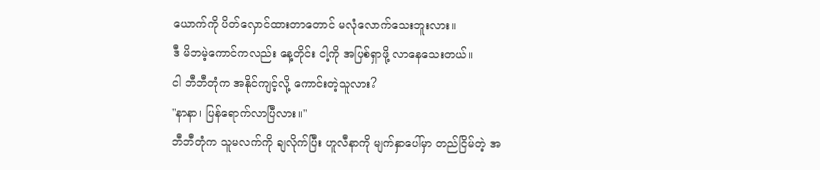ယောက်ကို ပိတ်လှောင်ထားတာတောင် မလုံလောက်သေးဘူးလား။
ဒီ မိဘမဲ့ကောင်ကလည်း နေ့တိုင်း ငါ့ကို အပြစ်ရှာဖို့ လာနေသေးတယ်။
ငါ ဘီဘီတုံက အနိုင်ကျင့်လို့ ကောင်းတဲ့သူလား?
"နာနာ၊ ပြန်ရောက်လာပြီလား။"
ဘီဘီတုံက သူမလက်ကို ချလိုက်ပြီး ဟူလီနာကို မျက်နှာပေါ်မှာ တည်ငြိမ်တဲ့ အ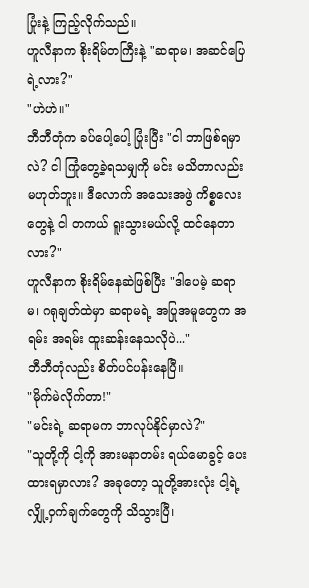ပြုံးနဲ့ ကြည့်လိုက်သည်။
ဟူလီနာက စိုးရိမ်တကြီးနဲ့ "ဆရာမ၊ အဆင်ပြေရဲ့လား?"
"ဟဲဟဲ။"
ဘီဘီတုံက ခပ်ပေါ့ပေါ့ ပြုံးပြီး "ငါ ဘာဖြစ်ရမှာလဲ? ငါ ကြုံတွေ့ခဲ့ရသမျှကို မင်း မသိတာလည်း မဟုတ်ဘူး။ ဒီလောက် အသေးအဖွဲ ကိစ္စလေးတွေနဲ့ ငါ တကယ် ရူးသွားမယ်လို့ ထင်နေတာလား?"
ဟူလီနာက စိုးရိမ်နေဆဲဖြစ်ပြီး "ဒါပေမဲ့ ဆရာမ၊ ဂရုချတ်ထဲမှာ ဆရာမရဲ့ အပြုအမူတွေက အရမ်း အရမ်း ထူးဆန်းနေသလိုပဲ..."
ဘီဘီတုံလည်း စိတ်ပင်ပန်းနေပြီ။
"မိုက်မဲလိုက်တာ!"
"မင်းရဲ့ ဆရာမက ဘာလုပ်နိုင်မှာလဲ?"
"သူတို့ကို ငါ့ကို အားမနာတမ်း ရယ်မောခွင့် ပေးထားရမှာလား? အခုတော့ သူတို့အားလုံး ငါ့ရဲ့ လျှို့ဝှက်ချက်တွေကို သိသွားပြီ၊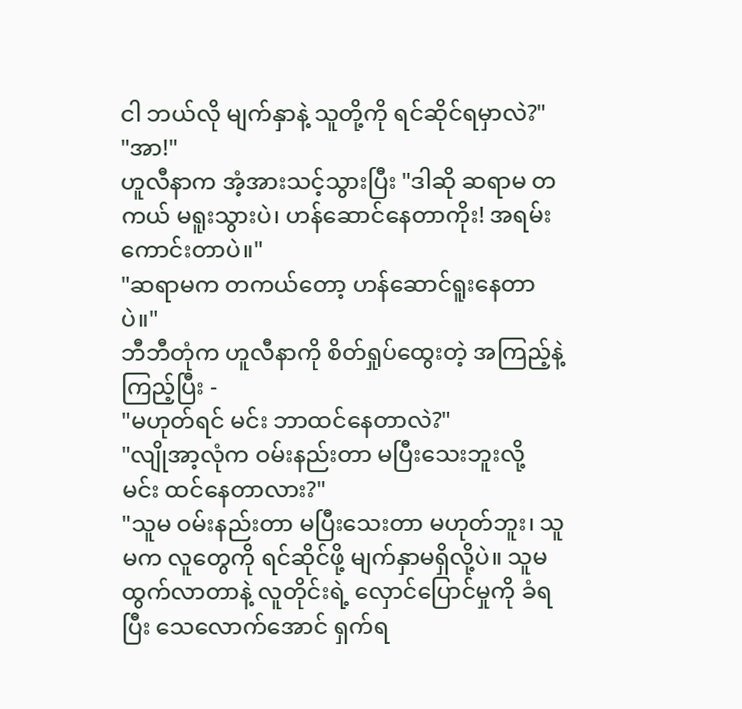ငါ ဘယ်လို မျက်နှာနဲ့ သူတို့ကို ရင်ဆိုင်ရမှာလဲ?"
"အာ!"
ဟူလီနာက အံ့အားသင့်သွားပြီး "ဒါဆို ဆရာမ တကယ် မရူးသွားပဲ၊ ဟန်ဆောင်နေတာကိုး! အရမ်းကောင်းတာပဲ။"
"ဆရာမက တကယ်တော့ ဟန်ဆောင်ရူးနေတာပဲ။"
ဘီဘီတုံက ဟူလီနာကို စိတ်ရှုပ်ထွေးတဲ့ အကြည့်နဲ့ ကြည့်ပြီး -
"မဟုတ်ရင် မင်း ဘာထင်နေတာလဲ?"
"လျိုအာ့လုံက ဝမ်းနည်းတာ မပြီးသေးဘူးလို့ မင်း ထင်နေတာလား?"
"သူမ ဝမ်းနည်းတာ မပြီးသေးတာ မဟုတ်ဘူး၊ သူမက လူတွေကို ရင်ဆိုင်ဖို့ မျက်နှာမရှိလို့ပဲ။ သူမ ထွက်လာတာနဲ့ လူတိုင်းရဲ့ လှောင်ပြောင်မှုကို ခံရပြီး သေလောက်အောင် ရှက်ရ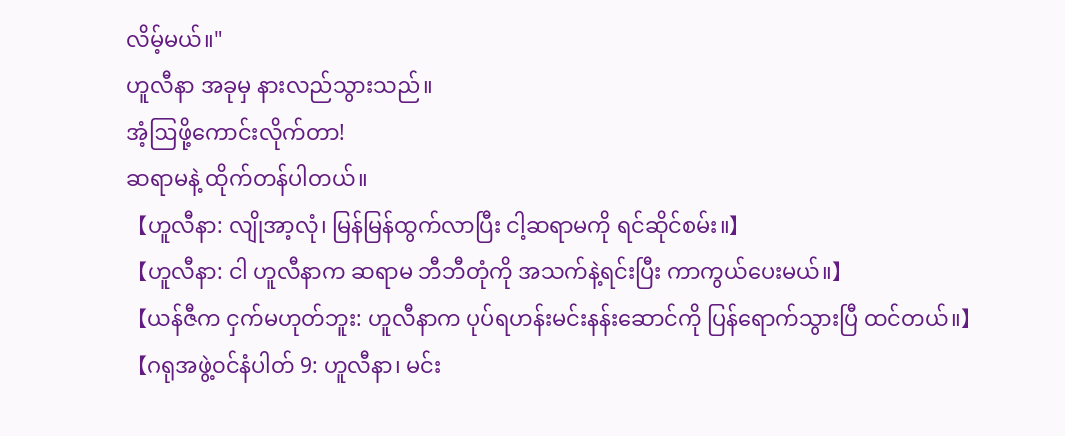လိမ့်မယ်။"
ဟူလီနာ အခုမှ နားလည်သွားသည်။
အံ့ဩဖို့ကောင်းလိုက်တာ!
ဆရာမနဲ့ ထိုက်တန်ပါတယ်။
【ဟူလီနာ: လျိုအာ့လုံ၊ မြန်မြန်ထွက်လာပြီး ငါ့ဆရာမကို ရင်ဆိုင်စမ်း။】
【ဟူလီနာ: ငါ ဟူလီနာက ဆရာမ ဘီဘီတုံကို အသက်နဲ့ရင်းပြီး ကာကွယ်ပေးမယ်။】
【ယန်ဇီက ငှက်မဟုတ်ဘူး: ဟူလီနာက ပုပ်ရဟန်းမင်းနန်းဆောင်ကို ပြန်ရောက်သွားပြီ ထင်တယ်။】
【ဂရုအဖွဲ့၀င်နံပါတ် 9: ဟူလီနာ၊ မင်း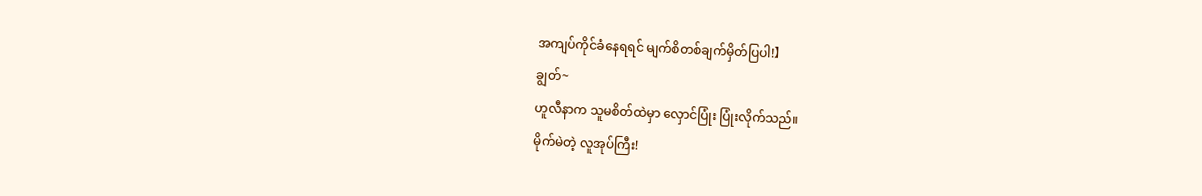အကျပ်ကိုင်ခံနေရရင် မျက်စိတစ်ချက်မှိတ်ပြပါ!】
ချွတ်~
ဟူလီနာက သူမစိတ်ထဲမှာ လှောင်ပြုံး ပြုံးလိုက်သည်။
မိုက်မဲတဲ့ လူအုပ်ကြီး!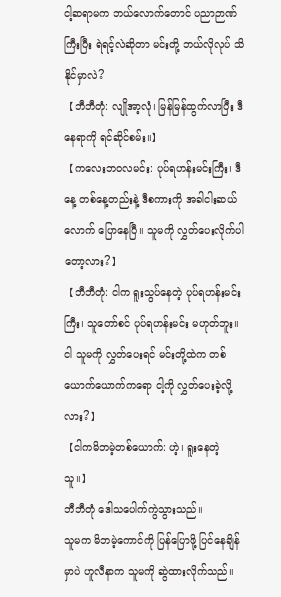ငါ့ဆရာမက ဘယ်လောက်တောင် ပညာဉာဏ်ကြီးပြီး ရဲရင့်လဲဆိုတာ မင်းတို့ ဘယ်လိုလုပ် သိနိုင်မှာလဲ?
【ဘီဘီတုံ: လျိုအာ့လုံ၊ မြန်မြန်ထွက်လာပြီး ဒီနေရာကို ရင်ဆိုင်စမ်း။】
【ကလေးဘ၀လမင်း: ပုပ်ရဟန်းမင်းကြီး၊ ဒီနေ့ တစ်နေ့တည်းနဲ့ ဒီစကားကို အခါငါးဆယ်လောက် ပြောနေပြီ။ သူမကို လွှတ်ပေးလိုက်ပါတော့လား?】
【ဘီဘီတုံ: ငါက ရူးသွပ်နေတဲ့ ပုပ်ရဟန်းမင်းကြီး၊ သူတော်စင် ပုပ်ရဟန်းမင်း မဟုတ်ဘူး။ ငါ သူမကို လွှတ်ပေးရင် မင်းတို့ထဲက တစ်ယောက်ယောက်ကရော ငါ့ကို လွှတ်ပေးခဲ့လို့လား?】
【ငါကမိဘမဲ့တစ်ယောက်: ဟဲ့၊ ရူးနေတဲ့သူ။】
ဘီဘီတုံ ဒေါသပေါက်ကွဲသွားသည်။
သူမက မိဘမဲ့ကောင်ကို ပြန်ပြောဖို့ ပြင်နေချိန်မှာပဲ ဟူလီနာက သူမကို ဆွဲထားလိုက်သည်။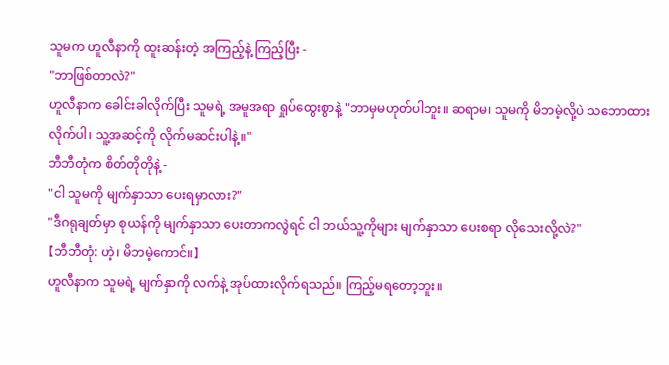သူမက ဟူလီနာကို ထူးဆန်းတဲ့ အကြည့်နဲ့ ကြည့်ပြီး -
"ဘာဖြစ်တာလဲ?"
ဟူလီနာက ခေါင်းခါလိုက်ပြီး သူမရဲ့ အမူအရာ ရှုပ်ထွေးစွာနဲ့ "ဘာမှမဟုတ်ပါဘူး။ ဆရာမ၊ သူမကို မိဘမဲ့လို့ပဲ သဘောထားလိုက်ပါ၊ သူ့အဆင့်ကို လိုက်မဆင်းပါနဲ့။"
ဘီဘီတုံက စိတ်တိုတိုနဲ့ -
"ငါ သူမကို မျက်နှာသာ ပေးရမှာလား?"
"ဒီဂရုချတ်မှာ စုယန်ကို မျက်နှာသာ ပေးတာကလွဲရင် ငါ ဘယ်သူ့ကိုများ မျက်နှာသာ ပေးစရာ လိုသေးလို့လဲ?"
【ဘီဘီတုံ: ဟဲ့၊ မိဘမဲ့ကောင်။】
ဟူလီနာက သူမရဲ့ မျက်နှာကို လက်နဲ့ အုပ်ထားလိုက်ရသည်။ ကြည့်မရတော့ဘူး။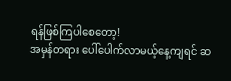ရန်ဖြစ်ကြပါစေတော့!
အမှန်တရား ပေါ်ပေါက်လာမယ့်နေ့ကျရင် ဆ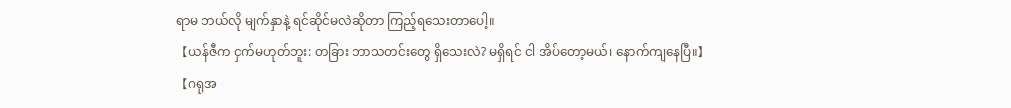ရာမ ဘယ်လို မျက်နှာနဲ့ ရင်ဆိုင်မလဲဆိုတာ ကြည့်ရသေးတာပေါ့။
【ယန်ဇီက ငှက်မဟုတ်ဘူး: တခြား ဘာသတင်းတွေ ရှိသေးလဲ? မရှိရင် ငါ အိပ်တော့မယ်၊ နောက်ကျနေပြီ။】
【ဂရုအ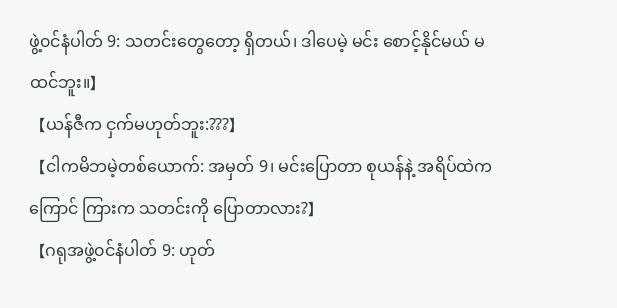ဖွဲ့၀င်နံပါတ် 9: သတင်းတွေတော့ ရှိတယ်၊ ဒါပေမဲ့ မင်း စောင့်နိုင်မယ် မထင်ဘူး။】
【ယန်ဇီက ငှက်မဟုတ်ဘူး:???】
【ငါကမိဘမဲ့တစ်ယောက်: အမှတ် 9၊ မင်းပြောတာ စုယန်နဲ့ အရိပ်ထဲကကြောင် ကြားက သတင်းကို ပြောတာလား?】
【ဂရုအဖွဲ့၀င်နံပါတ် 9: ဟုတ်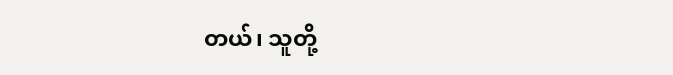တယ်၊ သူတို့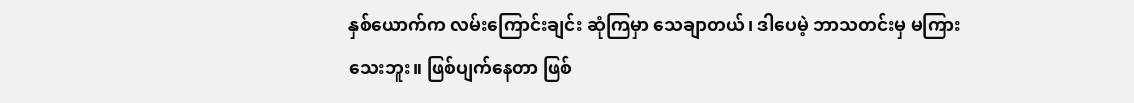နှစ်ယောက်က လမ်းကြောင်းချင်း ဆုံကြမှာ သေချာတယ်၊ ဒါပေမဲ့ ဘာသတင်းမှ မကြားသေးဘူး။ ဖြစ်ပျက်နေတာ ဖြစ်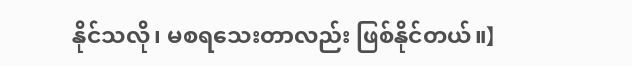နိုင်သလို၊ မစရသေးတာလည်း ဖြစ်နိုင်တယ်။】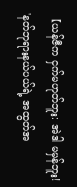【ယန်ဇီက ငှက်မဟုတ်ဘူး: အဲဒါ မမှန်ဘူး! 'နတ်ဘုရားနယ်ပယ်ရဲ့ အထွတ်အ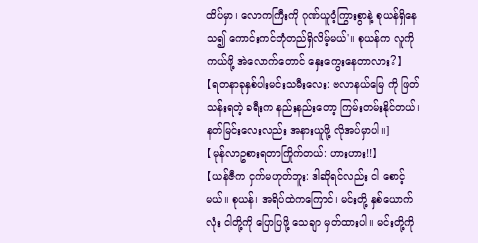ထိပ်မှာ၊ လောကကြီးကို ဂုဏ်ယူဝံ့ကြွားစွာနဲ့ စုယန်ရှိနေသ၍ ကောင်းကင်ဘုံတည်ရှိလိမ့်မယ်'။ စုယန်က လူကို ကယ်ဖို့ အဲလောက်တောင် နှေးကွေးနေတာလား?】
【ရတနာခုနှစ်ပါးမင်းသမီးလေး: ဗလာနယ်မြေ ကို ဖြတ်သန်းရတဲ့ ခရီးက နည်းနည်းတော့ ကြမ်းတမ်းနိုင်တယ်၊ နတ်မြင်းလေးလည်း အနားယူဖို့ လိုအပ်မှာပါ။]
【မုန်လာဥစားရတာကြိုက်တယ်: ဟားဟား!!】
【ယန်ဇီက ငှက်မဟုတ်ဘူး: ဒါဆိုရင်လည်း ငါ စောင့်မယ်။ စုယန်၊ အရိပ်ထဲကကြောင်၊ မင်းတို့ နှစ်ယောက်လုံး ငါတို့ကို ပြောပြဖို့ သေချာ မှတ်ထားပါ။ မင်းတို့ကို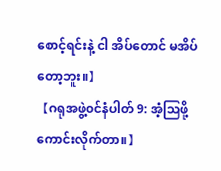စောင့်ရင်းနဲ့ ငါ အိပ်တောင် မအိပ်တော့ဘူး။】
【ဂရုအဖွဲ့၀င်နံပါတ် 9: အံ့ဩဖို့ကောင်းလိုက်တာ။】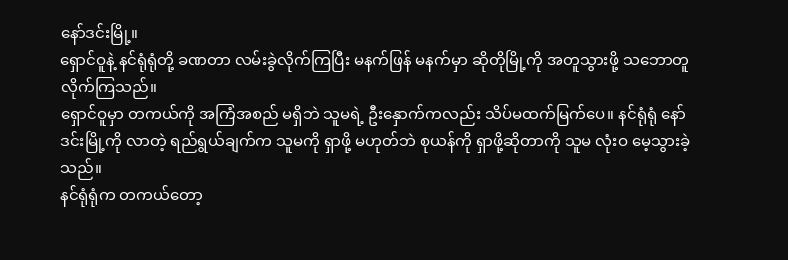နော်ဒင်းမြို့။
ရှောင်ဝူနဲ့ နင်ရုံရုံတို့ ခဏတာ လမ်းခွဲလိုက်ကြပြီး မနက်ဖြန် မနက်မှာ ဆိုတိုမြို့ကို အတူသွားဖို့ သဘောတူလိုက်ကြသည်။
ရှောင်ဝူမှာ တကယ်ကို အကြံအစည် မရှိဘဲ သူမရဲ့ ဦးနှောက်ကလည်း သိပ်မထက်မြက်ပေ။ နင်ရုံရုံ နော်ဒင်းမြို့ကို လာတဲ့ ရည်ရွယ်ချက်က သူမကို ရှာဖို့ မဟုတ်ဘဲ စုယန်ကို ရှာဖို့ဆိုတာကို သူမ လုံးဝ မေ့သွားခဲ့သည်။
နင်ရုံရုံက တကယ်တော့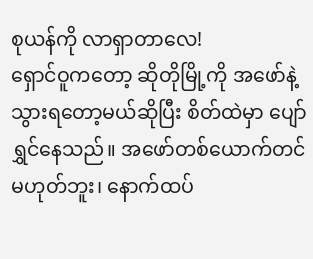စုယန်ကို လာရှာတာလေ!
ရှောင်ဝူကတော့ ဆိုတိုမြို့ကို အဖော်နဲ့ သွားရတော့မယ်ဆိုပြီး စိတ်ထဲမှာ ပျော်ရွှင်နေသည်။ အဖော်တစ်ယောက်တင် မဟုတ်ဘူး၊ နောက်ထပ်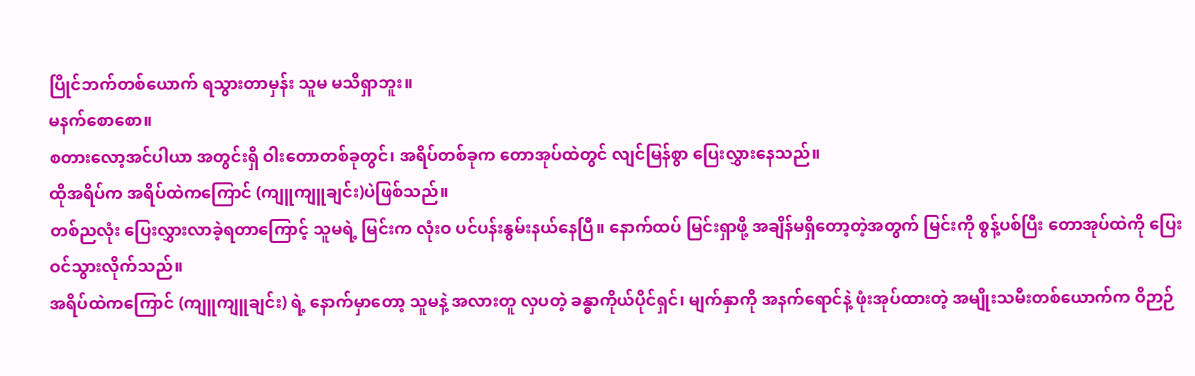ပြိုင်ဘက်တစ်ယောက် ရသွားတာမှန်း သူမ မသိရှာဘူး။
မနက်စောစော။
စတားလော့အင်ပါယာ အတွင်းရှိ ဝါးတောတစ်ခုတွင်၊ အရိပ်တစ်ခုက တောအုပ်ထဲတွင် လျင်မြန်စွာ ပြေးလွှားနေသည်။
ထိုအရိပ်က အရိပ်ထဲကကြောင် (ကျူကျူချင်း)ပဲဖြစ်သည်။
တစ်ညလုံး ပြေးလွှားလာခဲ့ရတာကြောင့် သူမရဲ့ မြင်းက လုံးဝ ပင်ပန်းနွမ်းနယ်နေပြီ။ နောက်ထပ် မြင်းရှာဖို့ အချိန်မရှိတော့တဲ့အတွက် မြင်းကို စွန့်ပစ်ပြီး တောအုပ်ထဲကို ပြေးဝင်သွားလိုက်သည်။
အရိပ်ထဲကကြောင် (ကျူကျူချင်း) ရဲ့ နောက်မှာတော့ သူမနဲ့ အလားတူ လှပတဲ့ ခန္ဓာကိုယ်ပိုင်ရှင်၊ မျက်နှာကို အနက်ရောင်နဲ့ ဖုံးအုပ်ထားတဲ့ အမျိုးသမီးတစ်ယောက်က ဝိဉာဉ်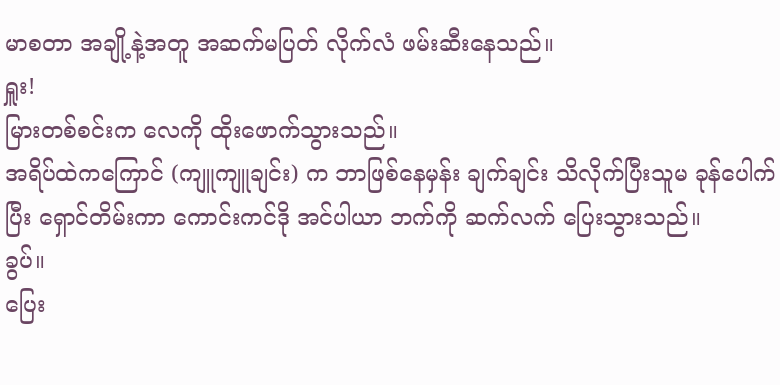မာစတာ အချို့နဲ့အတူ အဆက်မပြတ် လိုက်လံ ဖမ်းဆီးနေသည်။
ရှူး!
မြားတစ်စင်းက လေကို ထိုးဖောက်သွားသည်။
အရိပ်ထဲကကြောင် (ကျူကျူချင်း) က ဘာဖြစ်နေမှန်း ချက်ချင်း သိလိုက်ပြီးသူမ ခုန်ပေါက်ပြီး ရှောင်တိမ်းကာ ကောင်းကင်ဒို အင်ပါယာ ဘက်ကို ဆက်လက် ပြေးသွားသည်။
ခွပ်။
ပြေး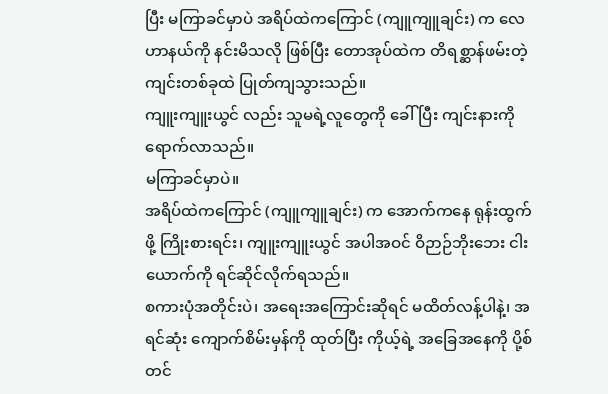ပြီး မကြာခင်မှာပဲ အရိပ်ထဲကကြောင် (ကျူကျူချင်း) က လေဟာနယ်ကို နင်းမိသလို ဖြစ်ပြီး တောအုပ်ထဲက တိရစ္ဆာန်ဖမ်းတဲ့ ကျင်းတစ်ခုထဲ ပြုတ်ကျသွားသည်။
ကျူးကျူးယွင် လည်း သူမရဲ့လူတွေကို ခေါ်ပြီး ကျင်းနားကို ရောက်လာသည်။
မကြာခင်မှာပဲ။
အရိပ်ထဲကကြောင် (ကျူကျူချင်း) က အောက်ကနေ ရုန်းထွက်ဖို့ ကြိုးစားရင်း၊ ကျူးကျူးယွင် အပါအဝင် ဝိဉာဉ်ဘိုးဘေး ငါးယောက်ကို ရင်ဆိုင်လိုက်ရသည်။
စကားပုံအတိုင်းပဲ၊ အရေးအကြောင်းဆိုရင် မထိတ်လန့်ပါနဲ့၊ အရင်ဆုံး ကျောက်စိမ်းမှန်ကို ထုတ်ပြီး ကိုယ့်ရဲ့ အခြေအနေကို ပို့စ်တင်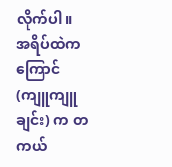လိုက်ပါ။
အရိပ်ထဲကကြောင် (ကျူကျူချင်း) က တကယ်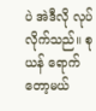ပဲ အဲဒီလို လုပ်လိုက်သည်။ စုယန် ရောက်တော့မယ်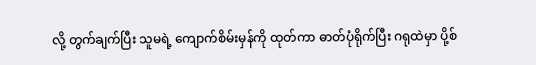လို့ တွက်ချက်ပြီး သူမရဲ့ ကျောက်စိမ်းမှန်ကို ထုတ်ကာ ဓာတ်ပုံရိုက်ပြီး ဂရုထဲမှာ ပို့စ်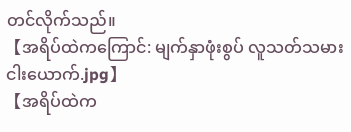တင်လိုက်သည်။
【အရိပ်ထဲကကြောင်: မျက်နှာဖုံးစွပ် လူသတ်သမား ငါးယောက်.jpg】
【အရိပ်ထဲက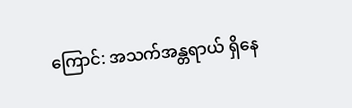ကြောင်: အသက်အန္တရာယ် ရှိနေ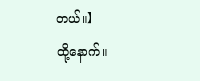တယ်။】
ထို့နောက်။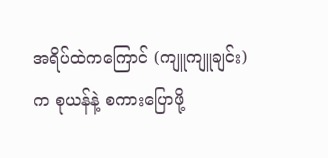အရိပ်ထဲကကြောင် (ကျူကျူချင်း) က စုယန်နဲ့ စကားပြောဖို့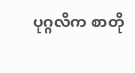ပုဂ္ဂလိက စာတို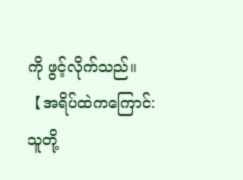ကို ဖွင့်လိုက်သည်။
【အရိပ်ထဲကကြောင်: သူတို့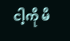ငါ့ကို မိ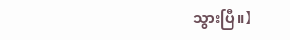သွားပြီ။】